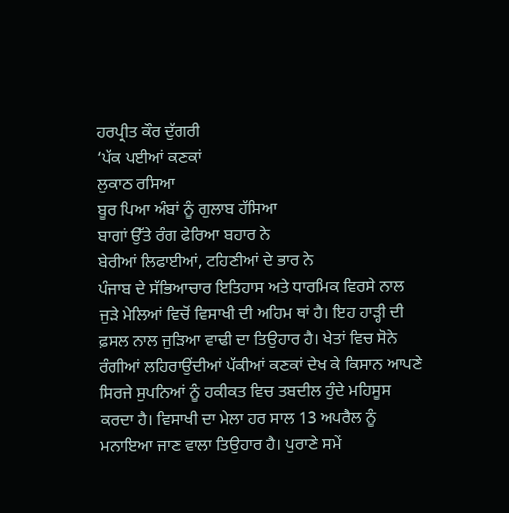ਹਰਪ੍ਰੀਤ ਕੌਰ ਦੁੱਗਰੀ
‘ਪੱਕ ਪਈਆਂ ਕਣਕਾਂ
ਲੁਕਾਠ ਰਸਿਆ
ਬੂਰ ਪਿਆ ਅੰਬਾਂ ਨੂੰ ਗੁਲਾਬ ਹੱਸਿਆ
ਬਾਗਾਂ ਉੱਤੇ ਰੰਗ ਫੇਰਿਆ ਬਹਾਰ ਨੇ
ਬੇਰੀਆਂ ਲਿਫਾਈਆਂ, ਟਹਿਣੀਆਂ ਦੇ ਭਾਰ ਨੇ
ਪੰਜਾਬ ਦੇ ਸੱਭਿਆਚਾਰ ਇਤਿਹਾਸ ਅਤੇ ਧਾਰਮਿਕ ਵਿਰਸੇ ਨਾਲ ਜੁੜੇ ਮੇਲਿਆਂ ਵਿਚੋਂ ਵਿਸਾਖੀ ਦੀ ਅਹਿਮ ਥਾਂ ਹੈ। ਇਹ ਹਾੜ੍ਹੀ ਦੀ ਫ਼ਸਲ ਨਾਲ ਜੁੜਿਆ ਵਾਢੀ ਦਾ ਤਿਉਹਾਰ ਹੈ। ਖੇਤਾਂ ਵਿਚ ਸੋਨੇ ਰੰਗੀਆਂ ਲਹਿਰਾਉਂਦੀਆਂ ਪੱਕੀਆਂ ਕਣਕਾਂ ਦੇਖ ਕੇ ਕਿਸਾਨ ਆਪਣੇ ਸਿਰਜੇ ਸੁਪਨਿਆਂ ਨੂੰ ਹਕੀਕਤ ਵਿਚ ਤਬਦੀਲ ਹੁੰਦੇ ਮਹਿਸੂਸ ਕਰਦਾ ਹੈ। ਵਿਸਾਖੀ ਦਾ ਮੇਲਾ ਹਰ ਸਾਲ 13 ਅਪਰੈਲ ਨੂੰ ਮਨਾਇਆ ਜਾਣ ਵਾਲਾ ਤਿਉਹਾਰ ਹੈ। ਪੁਰਾਣੇ ਸਮੇਂ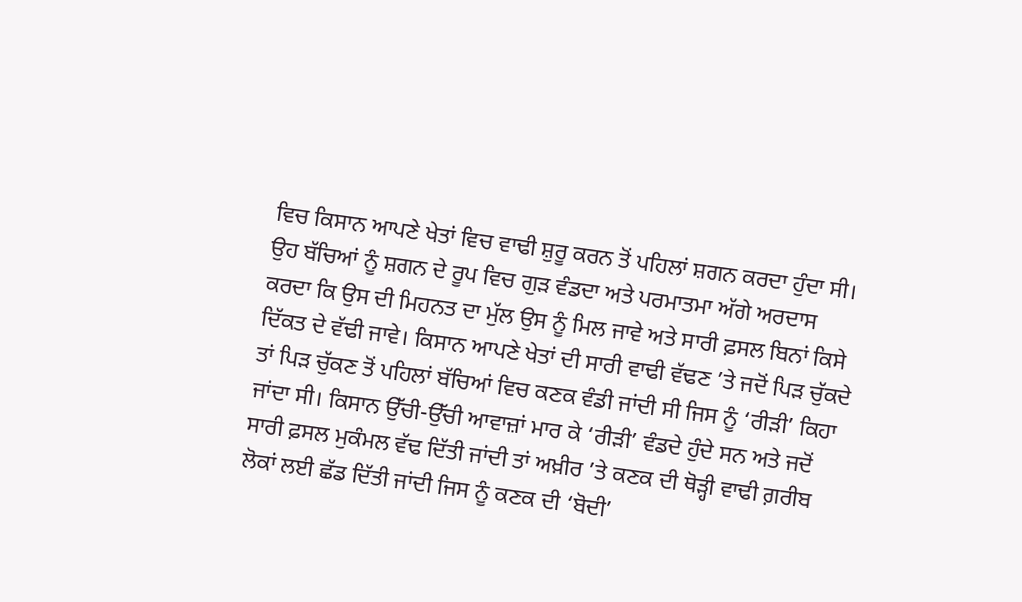ਵਿਚ ਕਿਸਾਨ ਆਪਣੇ ਖੇਤਾਂ ਵਿਚ ਵਾਢੀ ਸ਼ੁਰੂ ਕਰਨ ਤੋਂ ਪਹਿਲਾਂ ਸ਼ਗਨ ਕਰਦਾ ਹੁੰਦਾ ਸੀ। ਉਹ ਬੱਚਿਆਂ ਨੂੰ ਸ਼ਗਨ ਦੇ ਰੂਪ ਵਿਚ ਗੁੜ ਵੰਡਦਾ ਅਤੇ ਪਰਮਾਤਮਾ ਅੱਗੇ ਅਰਦਾਸ ਕਰਦਾ ਕਿ ਉਸ ਦੀ ਮਿਹਨਤ ਦਾ ਮੁੱਲ ਉਸ ਨੂੰ ਮਿਲ ਜਾਵੇ ਅਤੇ ਸਾਰੀ ਫ਼ਸਲ ਬਿਨਾਂ ਕਿਸੇ ਦਿੱਕਤ ਦੇ ਵੱਢੀ ਜਾਵੇ। ਕਿਸਾਨ ਆਪਣੇ ਖੇਤਾਂ ਦੀ ਸਾਰੀ ਵਾਢੀ ਵੱਢਣ ’ਤੇ ਜਦੋਂ ਪਿੜ ਚੁੱਕਦੇ ਤਾਂ ਪਿੜ ਚੁੱਕਣ ਤੋਂ ਪਹਿਲਾਂ ਬੱਚਿਆਂ ਵਿਚ ਕਣਕ ਵੰਡੀ ਜਾਂਦੀ ਸੀ ਜਿਸ ਨੂੰ ‘ਰੀੜੀ’ ਕਿਹਾ ਜਾਂਦਾ ਸੀ। ਕਿਸਾਨ ਉੱਚੀ-ਉੱਚੀ ਆਵਾਜ਼ਾਂ ਮਾਰ ਕੇ ‘ਰੀੜੀ’ ਵੰਡਦੇ ਹੁੰਦੇ ਸਨ ਅਤੇ ਜਦੋਂ ਸਾਰੀ ਫ਼ਸਲ ਮੁਕੰਮਲ ਵੱਢ ਦਿੱਤੀ ਜਾਂਦੀ ਤਾਂ ਅਖ਼ੀਰ ’ਤੇ ਕਣਕ ਦੀ ਥੋੜ੍ਹੀ ਵਾਢੀ ਗ਼ਰੀਬ ਲੋਕਾਂ ਲਈ ਛੱਡ ਦਿੱਤੀ ਜਾਂਦੀ ਜਿਸ ਨੂੰ ਕਣਕ ਦੀ ‘ਬੋਦੀ’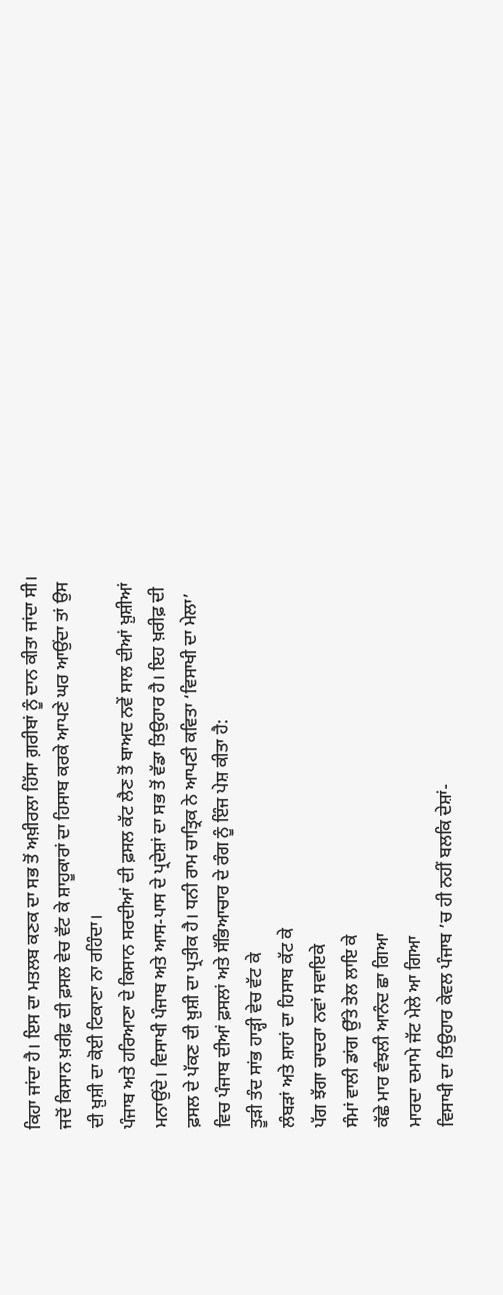ਕਿਹਾ ਜਾਂਦਾ ਹੈ। ਇਸ ਦਾ ਮਤਲਬ ਕਣਕ ਦਾ ਸਭ ਤੋਂ ਅਖ਼ੀਰਲਾ ਹਿੱਸਾ ਗ਼ਰੀਬਾਂ ਨੂੰ ਦਾਨ ਕੀਤਾ ਜਾਂਦਾ ਸੀ। ਜਦੋਂ ਕਿਸਾਨ ਖ਼ਰੀਫ਼ ਦੀ ਫ਼ਸਲ ਵੇਚ ਵੱਟ ਕੇ ਸ਼ਾਹੂਕਾਰਾਂ ਦਾ ਹਿਸਾਬ ਕਰਕੇ ਆਪਣੇ ਘਰ ਆਉਂਦਾ ਤਾਂ ਉਸ ਦੀ ਖ਼ੁਸ਼ੀ ਦਾ ਕੋਈ ਟਿਕਾਣਾ ਨਾ ਰਹਿੰਦਾ।
ਪੰਜਾਬ ਅਤੇ ਹਰਿਆਣਾ ਦੇ ਕਿਸਾਨ ਸਰਦੀਆਂ ਦੀ ਫ਼ਸਲ ਕੱਟ ਲੈਣ ਤੋਂ ਬਾਅਦ ਨਵੇਂ ਸਾਲ ਦੀਆਂ ਖ਼ੁਸ਼ੀਆਂ ਮਨਾਉਂਦੇ। ਵਿਸਾਖੀ ਪੰਜਾਬ ਅਤੇ ਆਸ-ਪਾਸ ਦੇ ਪ੍ਰਦੇਸ਼ਾਂ ਦਾ ਸਭ ਤੋਂ ਵੱਡਾ ਤਿਉਹਾਰ ਹੈ। ਇਹ ਖ਼ਰੀਫ਼ ਦੀ ਫ਼ਸਲ ਦੇ ਪੱਕਣ ਦੀ ਖ਼ੁਸ਼ੀ ਦਾ ਪ੍ਰਤੀਕ ਹੈ। ਧਨੀ ਰਾਮ ਚਾਤ੍ਰਿਕ ਨੇ ਆਪਣੀ ਕਵਿਤਾ ‘ਵਿਸਾਖੀ ਦਾ ਮੇਲਾ’ ਵਿਚ ਪੰਜਾਬ ਦੀਆਂ ਫ਼ਸਲਾਂ ਅਤੇ ਸੱਭਿਆਚਾਰ ਦੇ ਰੰਗ ਨੂੰ ਇੰਜ ਪੇਸ਼ ਕੀਤਾ ਹੈ:
ਤੂੜੀ ਤੰਦ ਸਾਂਭ ਹਾੜ੍ਹੀ ਵੇਚ ਵੱਟ ਕੇ
ਲੰਬੜਾਂ ਅਤੇ ਸ਼ਾਹਾਂ ਦਾ ਹਿਸਾਬ ਕੱਟ ਕੇ
ਪੱਗ ਝੱਗਾ ਚਾਦਰਾ ਨਵਾਂ ਸਵਾਇਕੇ
ਸੰਮਾਂ ਵਾਲੀ ਡਾਂਗ ਉੱਤੇ ਤੇਲ ਲਾਇ ਕੇ
ਕੱਛੇ ਮਾਰ ਵੰਝਲੀ ਆਨੰਦ ਛਾ ਗਿਆ
ਮਾਰਦਾ ਦਮਾਮੇ ਜੱਟ ਮੇਲੇ ਆ ਗਿਆ
ਵਿਸਾਖੀ ਦਾ ਤਿਉਹਾਰ ਕੇਵਲ ਪੰਜਾਬ ’ਚ ਹੀ ਨਹੀਂ ਬਲਕਿ ਦੇਸ਼ਾਂ-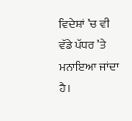ਵਿਦੇਸ਼ਾਂ ’ਚ ਵੀ ਵੱਡੇ ਪੱਧਰ ’ਤੇ ਮਨਾਇਆ ਜਾਂਦਾ ਹੈ।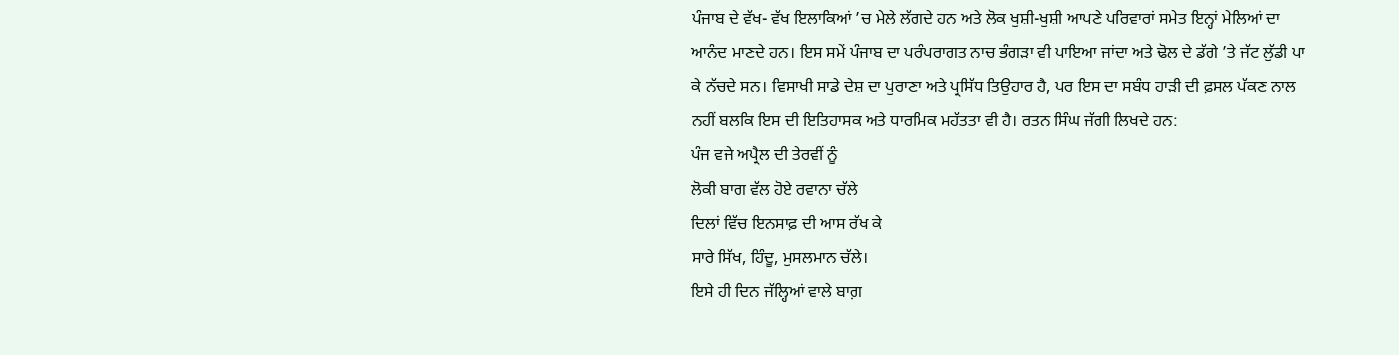ਪੰਜਾਬ ਦੇ ਵੱਖ- ਵੱਖ ਇਲਾਕਿਆਂ ’ਚ ਮੇਲੇ ਲੱਗਦੇ ਹਨ ਅਤੇ ਲੋਕ ਖੁਸ਼ੀ-ਖੁਸ਼ੀ ਆਪਣੇ ਪਰਿਵਾਰਾਂ ਸਮੇਤ ਇਨ੍ਹਾਂ ਮੇਲਿਆਂ ਦਾ ਆਨੰਦ ਮਾਣਦੇ ਹਨ। ਇਸ ਸਮੇਂ ਪੰਜਾਬ ਦਾ ਪਰੰਪਰਾਗਤ ਨਾਚ ਭੰਗੜਾ ਵੀ ਪਾਇਆ ਜਾਂਦਾ ਅਤੇ ਢੋਲ ਦੇ ਡੱਗੇ ’ਤੇ ਜੱਟ ਲੁੱਡੀ ਪਾ ਕੇ ਨੱਚਦੇ ਸਨ। ਵਿਸਾਖੀ ਸਾਡੇ ਦੇਸ਼ ਦਾ ਪੁਰਾਣਾ ਅਤੇ ਪ੍ਰਸਿੱਧ ਤਿਉਹਾਰ ਹੈ, ਪਰ ਇਸ ਦਾ ਸਬੰਧ ਹਾੜੀ ਦੀ ਫ਼ਸਲ ਪੱਕਣ ਨਾਲ ਨਹੀਂ ਬਲਕਿ ਇਸ ਦੀ ਇਤਿਹਾਸਕ ਅਤੇ ਧਾਰਮਿਕ ਮਹੱਤਤਾ ਵੀ ਹੈ। ਰਤਨ ਸਿੰਘ ਜੱਗੀ ਲਿਖਦੇ ਹਨ:
ਪੰਜ ਵਜੇ ਅਪ੍ਰੈਲ ਦੀ ਤੇਰਵੀਂ ਨੂੰ
ਲੋਕੀ ਬਾਗ ਵੱਲ ਹੋਏ ਰਵਾਨਾ ਚੱਲੇ
ਦਿਲਾਂ ਵਿੱਚ ਇਨਸਾਫ਼ ਦੀ ਆਸ ਰੱਖ ਕੇ
ਸਾਰੇ ਸਿੱਖ, ਹਿੰਦੂ, ਮੁਸਲਮਾਨ ਚੱਲੇ।
ਇਸੇ ਹੀ ਦਿਨ ਜੱਲ੍ਹਿਆਂ ਵਾਲੇ ਬਾਗ਼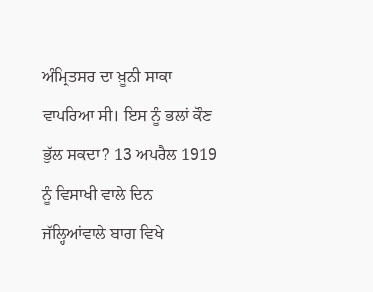ਅੰਮ੍ਰਿਤਸਰ ਦਾ ਖ਼ੂਨੀ ਸਾਕਾ ਵਾਪਰਿਆ ਸੀ। ਇਸ ਨੂੰ ਭਲਾਂ ਕੌਣ ਭੁੱਲ ਸਕਦਾ? 13 ਅਪਰੈਲ 1919 ਨੂੰ ਵਿਸਾਖੀ ਵਾਲੇ ਦਿਨ ਜੱਲ੍ਹਿਆਂਵਾਲੇ ਬਾਗ ਵਿਖੇ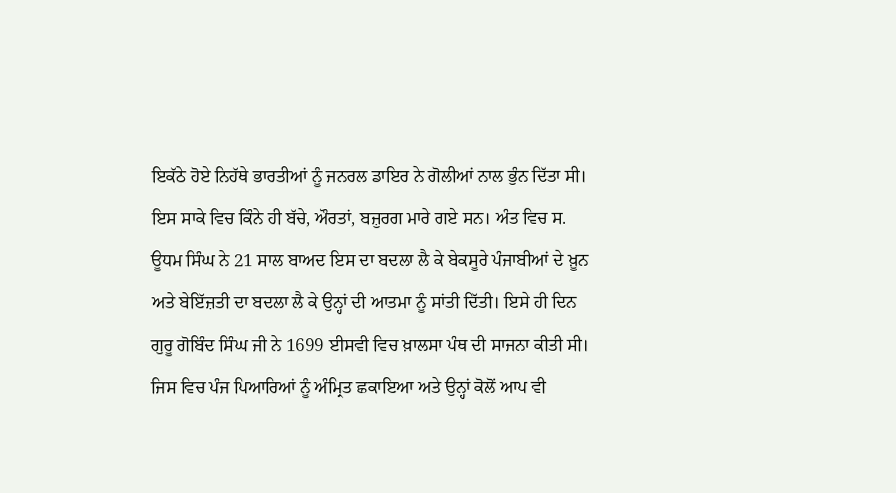ਇਕੱਠੇ ਹੋਏ ਨਿਹੱਥੇ ਭਾਰਤੀਆਂ ਨੂੰ ਜਨਰਲ ਡਾਇਰ ਨੇ ਗੋਲੀਆਂ ਨਾਲ ਭੁੰਨ ਦਿੱਤਾ ਸੀ। ਇਸ ਸਾਕੇ ਵਿਚ ਕਿੰਨੇ ਹੀ ਬੱਚੇ, ਔਰਤਾਂ, ਬਜ਼ੁਰਗ ਮਾਰੇ ਗਏ ਸਨ। ਅੰਤ ਵਿਚ ਸ. ਊਧਮ ਸਿੰਘ ਨੇ 21 ਸਾਲ ਬਾਅਦ ਇਸ ਦਾ ਬਦਲਾ ਲੈ ਕੇ ਬੇਕਸੂਰੇ ਪੰਜਾਬੀਆਂ ਦੇ ਖ਼ੂਨ ਅਤੇ ਬੇਇੱਜ਼ਤੀ ਦਾ ਬਦਲਾ ਲੈ ਕੇ ਉਨ੍ਹਾਂ ਦੀ ਆਤਮਾ ਨੂੰ ਸਾਂਤੀ ਦਿੱਤੀ। ਇਸੇ ਹੀ ਦਿਨ ਗੁਰੂ ਗੋਬਿੰਦ ਸਿੰਘ ਜੀ ਨੇ 1699 ਈਸਵੀ ਵਿਚ ਖ਼ਾਲਸਾ ਪੰਥ ਦੀ ਸਾਜਨਾ ਕੀਤੀ ਸੀ। ਜਿਸ ਵਿਚ ਪੰਜ ਪਿਆਰਿਆਂ ਨੂੰ ਅੰਮ੍ਰਿਤ ਛਕਾਇਆ ਅਤੇ ਉਨ੍ਹਾਂ ਕੋਲੋਂ ਆਪ ਵੀ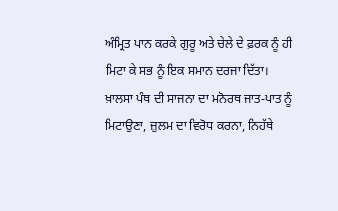ਅੰਮ੍ਰਿਤ ਪਾਨ ਕਰਕੇ ਗੁਰੂ ਅਤੇ ਚੇਲੇ ਦੇ ਫ਼ਰਕ ਨੂੰ ਹੀ ਮਿਟਾ ਕੇ ਸਭ ਨੂੰ ਇਕ ਸਮਾਨ ਦਰਜਾ ਦਿੱਤਾ। ਖ਼ਾਲਸਾ ਪੰਥ ਦੀ ਸਾਜਨਾ ਦਾ ਮਨੋਰਥ ਜਾਤ-ਪਾਤ ਨੂੰ ਮਿਟਾਉਣਾ, ਜ਼ੁਲਮ ਦਾ ਵਿਰੋਧ ਕਰਨਾ, ਨਿਹੱਥੇ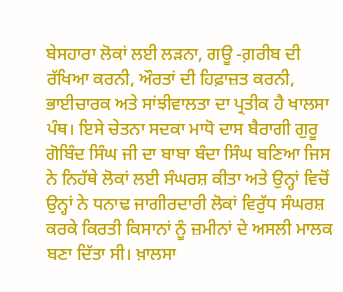ਬੇਸਹਾਰਾ ਲੋਕਾਂ ਲਈ ਲੜਨਾ, ਗਊ -ਗ਼ਰੀਬ ਦੀ ਰੱਖਿਆ ਕਰਨੀ, ਔਰਤਾਂ ਦੀ ਹਿਫ਼ਾਜ਼ਤ ਕਰਨੀ, ਭਾਈਚਾਰਕ ਅਤੇ ਸਾਂਝੀਵਾਲਤਾ ਦਾ ਪ੍ਰਤੀਕ ਹੈ ਖਾਲਸਾ ਪੰਥ। ਇਸੇ ਚੇਤਨਾ ਸਦਕਾ ਮਾਧੋ ਦਾਸ ਬੈਰਾਗੀ ਗੁਰੂ ਗੋਬਿੰਦ ਸਿੰਘ ਜੀ ਦਾ ਬਾਬਾ ਬੰਦਾ ਸਿੰਘ ਬਣਿਆ ਜਿਸ ਨੇ ਨਿਹੱਥੇ ਲੋਕਾਂ ਲਈ ਸੰਘਰਸ਼ ਕੀਤਾ ਅਤੇ ਉਨ੍ਹਾਂ ਵਿਚੋਂ ਉਨ੍ਹਾਂ ਨੇ ਧਨਾਢ ਜਾਗੀਰਦਾਰੀ ਲੋਕਾਂ ਵਿਰੁੱਧ ਸੰਘਰਸ਼ ਕਰਕੇ ਕਿਰਤੀ ਕਿਸਾਨਾਂ ਨੂੰ ਜ਼ਮੀਨਾਂ ਦੇ ਅਸਲੀ ਮਾਲਕ ਬਣਾ ਦਿੱਤਾ ਸੀ। ਖ਼ਾਲਸਾ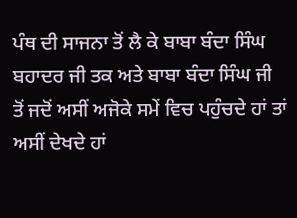ਪੰਥ ਦੀ ਸਾਜਨਾ ਤੋਂ ਲੈ ਕੇ ਬਾਬਾ ਬੰਦਾ ਸਿੰਘ ਬਹਾਦਰ ਜੀ ਤਕ ਅਤੇ ਬਾਬਾ ਬੰਦਾ ਸਿੰਘ ਜੀ ਤੋਂ ਜਦੋਂ ਅਸੀਂ ਅਜੋਕੇ ਸਮੇਂ ਵਿਚ ਪਹੁੰਚਦੇ ਹਾਂ ਤਾਂ ਅਸੀਂ ਦੇਖਦੇ ਹਾਂ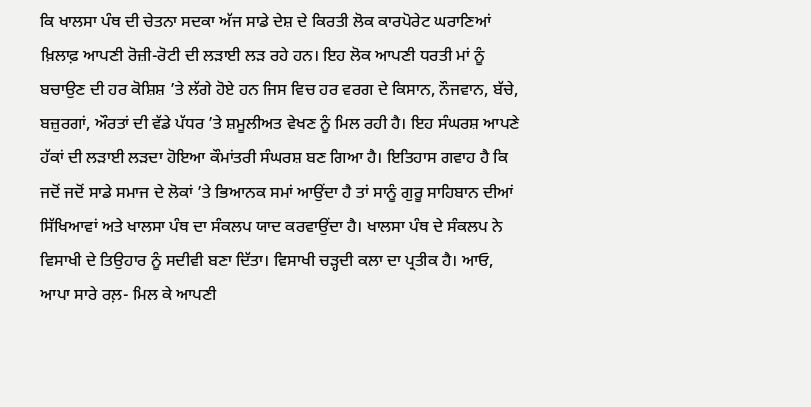ਕਿ ਖਾਲਸਾ ਪੰਥ ਦੀ ਚੇਤਨਾ ਸਦਕਾ ਅੱਜ ਸਾਡੇ ਦੇਸ਼ ਦੇ ਕਿਰਤੀ ਲੋਕ ਕਾਰਪੋਰੇਟ ਘਰਾਣਿਆਂ ਖ਼ਿਲਾਫ਼ ਆਪਣੀ ਰੋਜ਼ੀ-ਰੋਟੀ ਦੀ ਲੜਾਈ ਲੜ ਰਹੇ ਹਨ। ਇਹ ਲੋਕ ਆਪਣੀ ਧਰਤੀ ਮਾਂ ਨੂੰ ਬਚਾਉਣ ਦੀ ਹਰ ਕੋਸ਼ਿਸ਼ ’ਤੇ ਲੱਗੇ ਹੋਏ ਹਨ ਜਿਸ ਵਿਚ ਹਰ ਵਰਗ ਦੇ ਕਿਸਾਨ, ਨੌਜਵਾਨ, ਬੱਚੇ, ਬਜ਼ੁਰਗਾਂ, ਔਰਤਾਂ ਦੀ ਵੱਡੇ ਪੱਧਰ ’ਤੇ ਸ਼ਮੂਲੀਅਤ ਵੇਖਣ ਨੂੰ ਮਿਲ ਰਹੀ ਹੈ। ਇਹ ਸੰਘਰਸ਼ ਆਪਣੇ ਹੱਕਾਂ ਦੀ ਲੜਾਈ ਲੜਦਾ ਹੋਇਆ ਕੌਮਾਂਤਰੀ ਸੰਘਰਸ਼ ਬਣ ਗਿਆ ਹੈ। ਇਤਿਹਾਸ ਗਵਾਹ ਹੈ ਕਿ ਜਦੋਂ ਜਦੋਂ ਸਾਡੇ ਸਮਾਜ ਦੇ ਲੋਕਾਂ ’ਤੇ ਭਿਆਨਕ ਸਮਾਂ ਆਉਂਦਾ ਹੈ ਤਾਂ ਸਾਨੂੰ ਗੁਰੂ ਸਾਹਿਬਾਨ ਦੀਆਂ ਸਿੱਖਿਆਵਾਂ ਅਤੇ ਖਾਲਸਾ ਪੰਥ ਦਾ ਸੰਕਲਪ ਯਾਦ ਕਰਵਾਉਂਦਾ ਹੈ। ਖਾਲਸਾ ਪੰਥ ਦੇ ਸੰਕਲਪ ਨੇ ਵਿਸਾਖੀ ਦੇ ਤਿਉਹਾਰ ਨੂੰ ਸਦੀਵੀ ਬਣਾ ਦਿੱਤਾ। ਵਿਸਾਖੀ ਚੜ੍ਹਦੀ ਕਲਾ ਦਾ ਪ੍ਰਤੀਕ ਹੈ। ਆਓ, ਆਪਾ ਸਾਰੇ ਰਲ਼- ਮਿਲ ਕੇ ਆਪਣੀ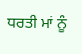ਧਰਤੀ ਮਾਂ ਨੂੰ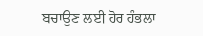ਬਚਾਉਣ ਲਈ ਹੋਰ ਹੰਭਲਾ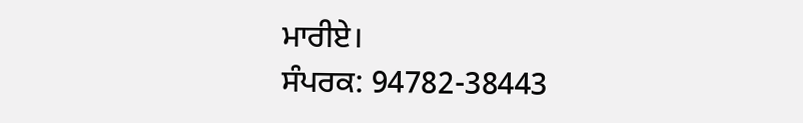ਮਾਰੀਏ।
ਸੰਪਰਕ: 94782-38443